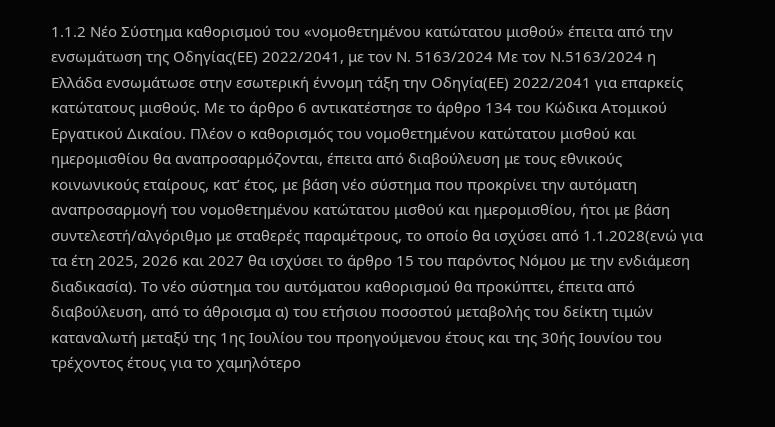1.1.2 Νέο Σύστημα καθορισμού του «νομοθετημένου κατώτατου μισθού» έπειτα από την ενσωμάτωση της Οδηγίας(ΕΕ) 2022/2041, με τον Ν. 5163/2024 Με τον Ν.5163/2024 η Ελλάδα ενσωμάτωσε στην εσωτερική έννομη τάξη την Οδηγία(ΕΕ) 2022/2041 για επαρκείς κατώτατους μισθούς. Με το άρθρο 6 αντικατέστησε το άρθρο 134 του Κώδικα Ατομικού Εργατικού Δικαίου. Πλέον ο καθορισμός του νομοθετημένου κατώτατου μισθού και ημερομισθίου θα αναπροσαρμόζονται, έπειτα από διαβούλευση με τους εθνικούς κοινωνικούς εταίρους, κατ’ έτος, με βάση νέο σύστημα που προκρίνει την αυτόματη αναπροσαρμογή του νομοθετημένου κατώτατου μισθού και ημερομισθίου, ήτοι με βάση συντελεστή/αλγόριθμο με σταθερές παραμέτρους, το οποίο θα ισχύσει από 1.1.2028(ενώ για τα έτη 2025, 2026 και 2027 θα ισχύσει το άρθρο 15 του παρόντος Νόμου με την ενδιάμεση διαδικασία). Το νέο σύστημα του αυτόματου καθορισμού θα προκύπτει, έπειτα από διαβούλευση, από το άθροισμα α) του ετήσιου ποσοστού μεταβολής του δείκτη τιμών καταναλωτή μεταξύ της 1ης Ιουλίου του προηγούμενου έτους και της 30ής Ιουνίου του τρέχοντος έτους για το χαμηλότερο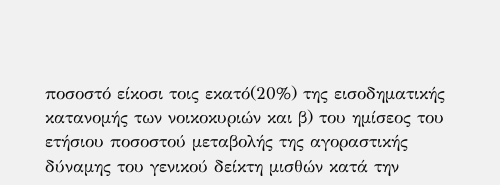ποσοστό είκοσι τοις εκατό(20%) της εισοδηματικής κατανομής των νοικοκυριών και β) του ημίσεος του ετήσιου ποσοστού μεταβολής της αγοραστικής δύναμης του γενικού δείκτη μισθών κατά την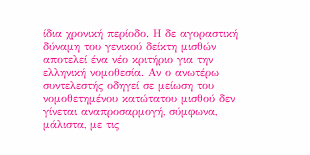ίδια χρονική περίοδο. Η δε αγοραστική δύναμη του γενικού δείκτη μισθών αποτελεί ένα νέο κριτήριο για την ελληνική νομοθεσία. Αν ο ανωτέρω συντελεστής οδηγεί σε μείωση του νομοθετημένου κατώτατου μισθού δεν γίνεται αναπροσαρμογή, σύμφωνα, μάλιστα, με τις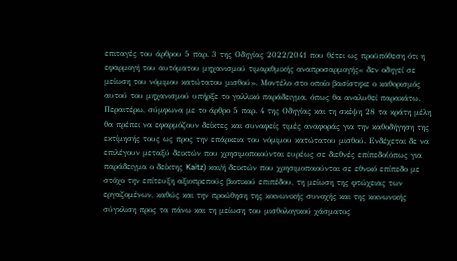επιταγές του άρθρου 5 παρ. 3 της Οδηγίας 2022/2041 που θέτει ως προϋπόθεση ότι η εφαρμογή του αυτόματου μηχανισμού τιμαριθμικής αναπροσαρμογής« δεν οδηγεί σε μείωση του νόμιμου κατώτατου μισθού». Μοντέλο στο οποίο βασίστηκε ο καθορισμός αυτού του μηχανισμού υπήρξε το γαλλικό παράδειγμα, όπως θα αναλυθεί παρακάτω. Περαιτέρω, σύμφωνα με το άρθρο 5 παρ. 4 της Οδηγίας και τη σκέψη 28 τα κράτη μέλη θα πρέπει να εφαρμόζουν δείκτες και συναφείς τιμές αναφοράς για την καθοδήγηση της εκτίμησής τους ως προς την επάρκεια του νόμιμου κατώτατου μισθού. Ενδέχεται δε να επιλέγουν μεταξύ δεικτών που χρησιμοποιούνται ευρέως σε διεθνές επίπεδο(όπως για παράδειγμα ο δείκτης Kaitz) και/ή δεικτών που χρησιμοποιούνται σε εθνικό επίπεδο με στόχο την επίτευξη αξιοπρεπούς βιοτικού επιπέδου, τη μείωση της φτώχειας των εργαζομένων, καθώς και την προώθηση της κοινωνικής συνοχής και της κοινωνικής σύγκλιση προς τα πάνω και τη μείωση του μισθολογικού χάσματος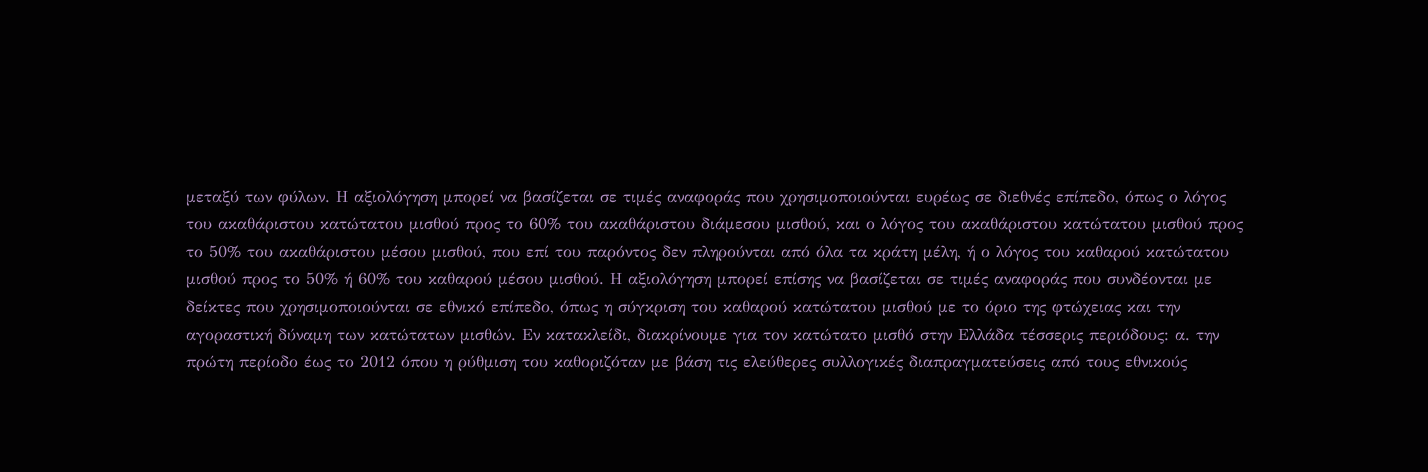μεταξύ των φύλων. Η αξιολόγηση μπορεί να βασίζεται σε τιμές αναφοράς που χρησιμοποιούνται ευρέως σε διεθνές επίπεδο, όπως ο λόγος του ακαθάριστου κατώτατου μισθού προς το 60% του ακαθάριστου διάμεσου μισθού, και ο λόγος του ακαθάριστου κατώτατου μισθού προς το 50% του ακαθάριστου μέσου μισθού, που επί του παρόντος δεν πληρούνται από όλα τα κράτη μέλη, ή ο λόγος του καθαρού κατώτατου μισθού προς το 50% ή 60% του καθαρού μέσου μισθού. Η αξιολόγηση μπορεί επίσης να βασίζεται σε τιμές αναφοράς που συνδέονται με δείκτες που χρησιμοποιούνται σε εθνικό επίπεδο, όπως η σύγκριση του καθαρού κατώτατου μισθού με το όριο της φτώχειας και την αγοραστική δύναμη των κατώτατων μισθών. Εν κατακλείδι, διακρίνουμε για τον κατώτατο μισθό στην Ελλάδα τέσσερις περιόδους: α. την πρώτη περίοδο έως το 2012 όπου η ρύθμιση του καθοριζόταν με βάση τις ελεύθερες συλλογικές διαπραγματεύσεις από τους εθνικούς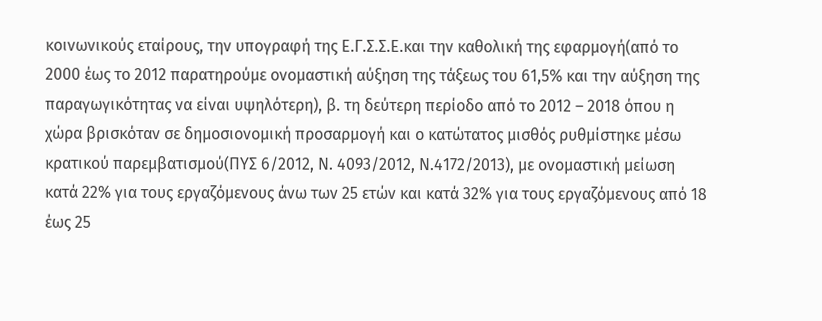κοινωνικούς εταίρους, την υπογραφή της Ε.Γ.Σ.Σ.Ε.και την καθολική της εφαρμογή(από το 2000 έως το 2012 παρατηρούμε ονομαστική αύξηση της τάξεως του 61,5% και την αύξηση της παραγωγικότητας να είναι υψηλότερη), β. τη δεύτερη περίοδο από το 2012 – 2018 όπου η χώρα βρισκόταν σε δημοσιονομική προσαρμογή και ο κατώτατος μισθός ρυθμίστηκε μέσω κρατικού παρεμβατισμού(ΠΥΣ 6/2012, Ν. 4093/2012, Ν.4172/2013), με ονομαστική μείωση κατά 22% για τους εργαζόμενους άνω των 25 ετών και κατά 32% για τους εργαζόμενους από 18 έως 25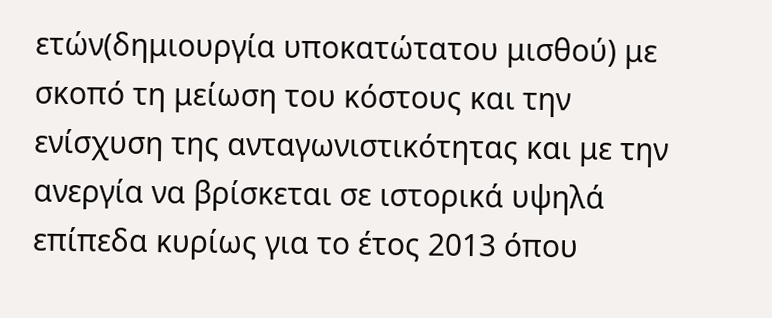ετών(δημιουργία υποκατώτατου μισθού) με σκοπό τη μείωση του κόστους και την ενίσχυση της ανταγωνιστικότητας και με την ανεργία να βρίσκεται σε ιστορικά υψηλά επίπεδα κυρίως για το έτος 2013 όπου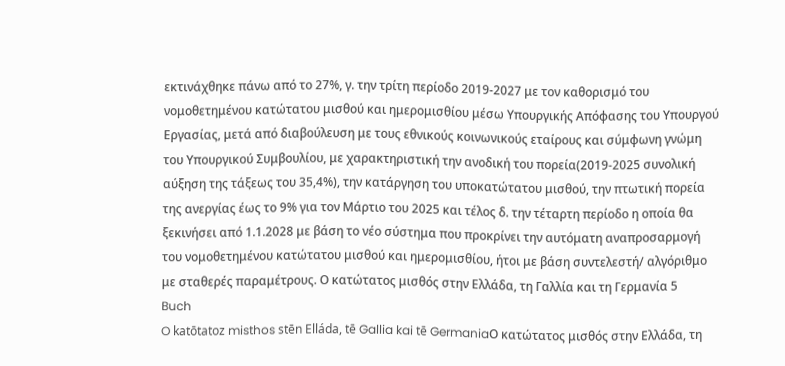εκτινάχθηκε πάνω από το 27%, γ. την τρίτη περίοδο 2019-2027 με τον καθορισμό του νομοθετημένου κατώτατου μισθού και ημερομισθίου μέσω Υπουργικής Απόφασης του Υπουργού Εργασίας, μετά από διαβούλευση με τους εθνικούς κοινωνικούς εταίρους και σύμφωνη γνώμη του Υπουργικού Συμβουλίου, με χαρακτηριστική την ανοδική του πορεία(2019-2025 συνολική αύξηση της τάξεως του 35,4%), την κατάργηση του υποκατώτατου μισθού, την πτωτική πορεία της ανεργίας έως το 9% για τον Μάρτιο του 2025 και τέλος δ. την τέταρτη περίοδο η οποία θα ξεκινήσει από 1.1.2028 με βάση το νέο σύστημα που προκρίνει την αυτόματη αναπροσαρμογή του νομοθετημένου κατώτατου μισθού και ημερομισθίου, ήτοι με βάση συντελεστή/ αλγόριθμο με σταθερές παραμέτρους. Ο κατώτατος μισθός στην Ελλάδα, τη Γαλλία και τη Γερμανία 5
Buch
O katōtatoz misthos stēn Elláda, tē Gallia kai tē GermaniaΟ κατώτατος μισθός στην Ελλάδα, τη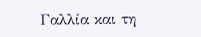Γαλλία και τη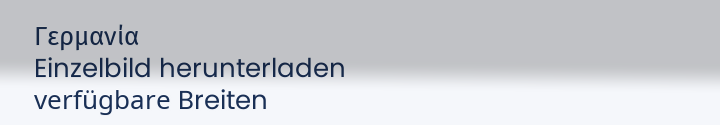Γερμανία
Einzelbild herunterladen
verfügbare Breiten